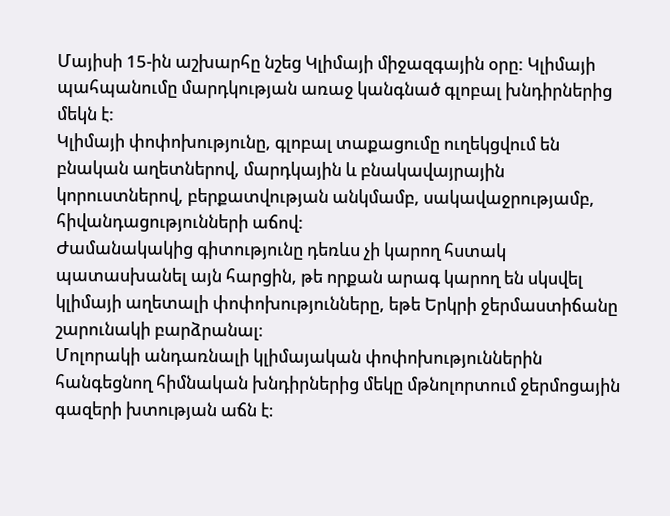Մայիսի 15-ին աշխարհը նշեց Կլիմայի միջազգային օրը: Կլիմայի պահպանումը մարդկության առաջ կանգնած գլոբալ խնդիրներից մեկն է:
Կլիմայի փոփոխությունը, գլոբալ տաքացումը ուղեկցվում են բնական աղետներով, մարդկային և բնակավայրային կորուստներով, բերքատվության անկմամբ, սակավաջրությամբ, հիվանդացությունների աճով:
Ժամանակակից գիտությունը դեռևս չի կարող հստակ պատասխանել այն հարցին, թե որքան արագ կարող են սկսվել կլիմայի աղետալի փոփոխությունները, եթե Երկրի ջերմաստիճանը շարունակի բարձրանալ։
Մոլորակի անդառնալի կլիմայական փոփոխություններին հանգեցնող հիմնական խնդիրներից մեկը մթնոլորտում ջերմոցային գազերի խտության աճն է։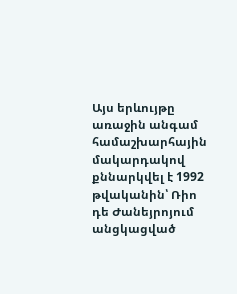Այս երևույթը առաջին անգամ համաշխարհային մակարդակով քննարկվել է 1992 թվականին՝ Ռիո դե Ժանեյրոյում անցկացված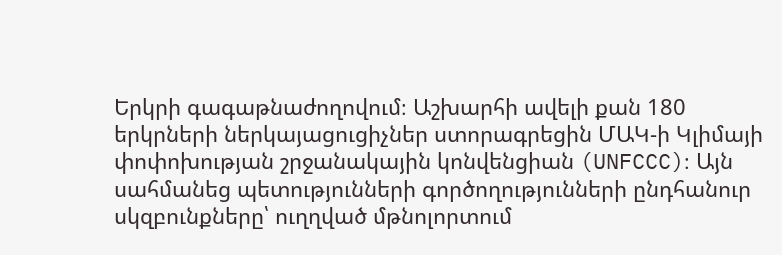Երկրի գագաթնաժողովում։ Աշխարհի ավելի քան 180 երկրների ներկայացուցիչներ ստորագրեցին ՄԱԿ-ի Կլիմայի փոփոխության շրջանակային կոնվենցիան (UNFCCC)։ Այն սահմանեց պետությունների գործողությունների ընդհանուր սկզբունքները՝ ուղղված մթնոլորտում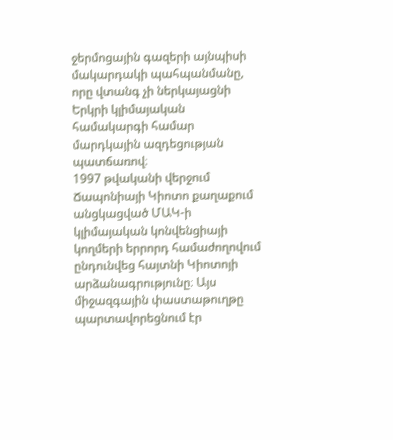ջերմոցային գազերի այնպիսի մակարդակի պահպանմանը, որը վտանգ չի ներկայացնի Երկրի կլիմայական համակարգի համար մարդկային ազդեցության պատճառով։
1997 թվականի վերջում Ճապոնիայի Կիոտո քաղաքում անցկացված ՄԱԿ-ի կլիմայական կոնվենցիայի կողմերի երրորդ համաժողովում ընդունվեց հայտնի Կիոտոյի արձանագրությունը։ Այս միջազգային փաստաթուղթը պարտավորեցնում էր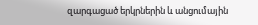զարգացած երկրներին և անցումային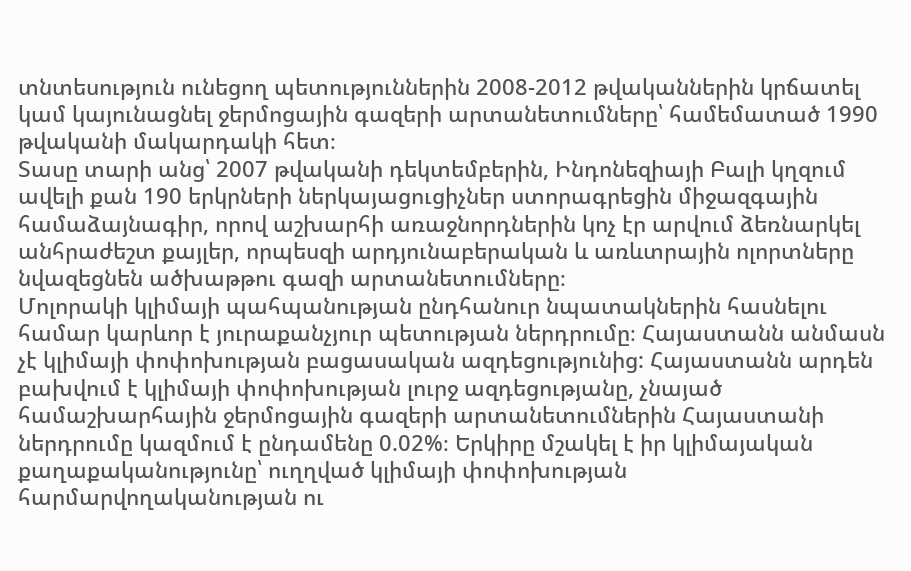տնտեսություն ունեցող պետություններին 2008-2012 թվականներին կրճատել կամ կայունացնել ջերմոցային գազերի արտանետումները՝ համեմատած 1990 թվականի մակարդակի հետ։
Տասը տարի անց՝ 2007 թվականի դեկտեմբերին, Ինդոնեզիայի Բալի կղզում ավելի քան 190 երկրների ներկայացուցիչներ ստորագրեցին միջազգային համաձայնագիր, որով աշխարհի առաջնորդներին կոչ էր արվում ձեռնարկել անհրաժեշտ քայլեր, որպեսզի արդյունաբերական և առևտրային ոլորտները նվազեցնեն ածխաթթու գազի արտանետումները։
Մոլորակի կլիմայի պահպանության ընդհանուր նպատակներին հասնելու համար կարևոր է յուրաքանչյուր պետության ներդրումը։ Հայաստանն անմասն չէ կլիմայի փոփոխության բացասական ազդեցությունից: Հայաստանն արդեն բախվում է կլիմայի փոփոխության լուրջ ազդեցությանը, չնայած համաշխարհային ջերմոցային գազերի արտանետումներին Հայաստանի ներդրումը կազմում է ընդամենը 0.02%։ Երկիրը մշակել է իր կլիմայական քաղաքականությունը՝ ուղղված կլիմայի փոփոխության հարմարվողականության ու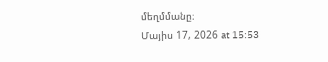մեղմմանը։
Մայիս 17, 2026 at 15:53